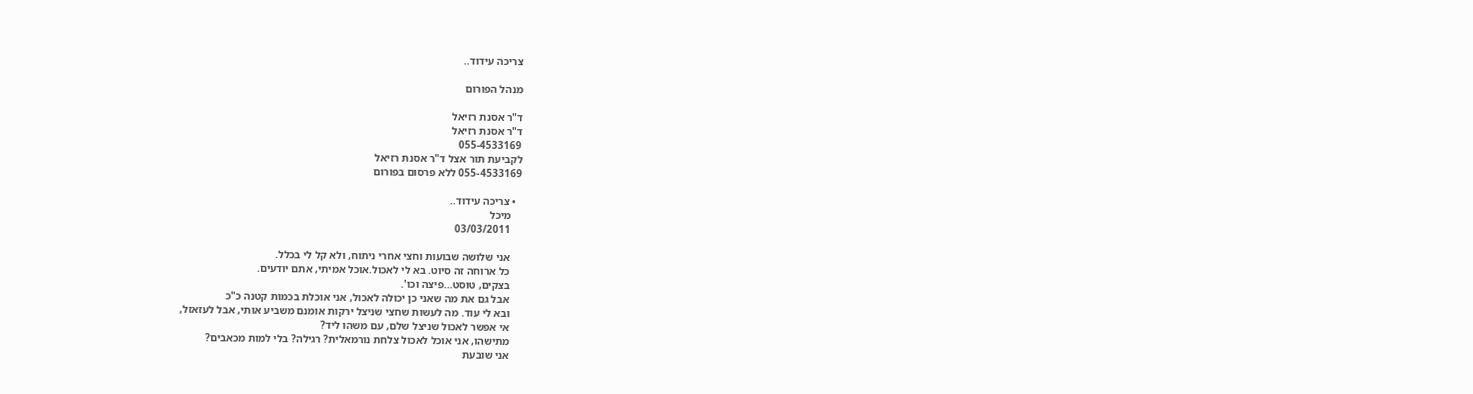צריכה עידוד..

מנהל הפורום

ד"ר אסנת רזיאל
ד"ר אסנת רזיאל
055-4533169
לקביעת תור אצל ד"ר אסנת רזיאל
055-4533169 ללא פרסום בפורום

  • צריכה עידוד..
    מיכל
    03/03/2011

    אני שלושה שבועות וחצי אחרי ניתוח, ולא קל לי בכלל.
    כל ארוחה זה סיוט. בא לי לאכול.אוכל אמיתי, אתם יודעים.
    בצקים, טוסט...פיצה וכו'.
    אבל גם את מה שאני כן יכולה לאכול, אני אוכלת בכמות קטנה כ"כ
    ובא לי עוד. מה לעשות שחצי שניצל ירקות אומנם משביע אותי, אבל לעזאזל,
    אי אפשר לאכול שניצל שלם, עם משהו ליד?
    מתישהו, אני אוכל לאכול צלחת נורמאלית? רגילה? בלי למות מכאבים?
    אני שובעת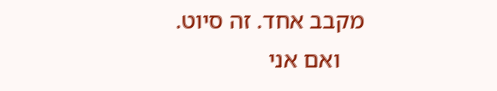מקבב אחד. זה סיוט.
    ואם אני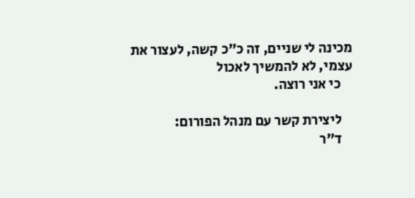מכינה לי שניים, זה כ"כ קשה, לעצור את עצמי, לא להמשיך לאכול
    כי אני רוצה.

    ליצירת קשר עם מנהל הפורום:
    ד"ר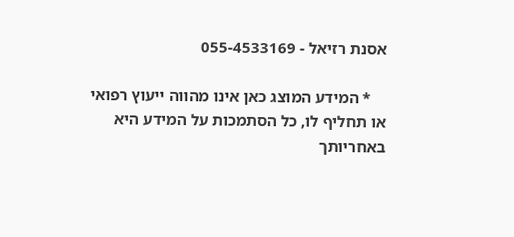אסנת רזיאל - 055-4533169

    * המידע המוצג כאן אינו מהווה ייעוץ רפואי או תחליף לו, כל הסתמכות על המידע היא באחריותך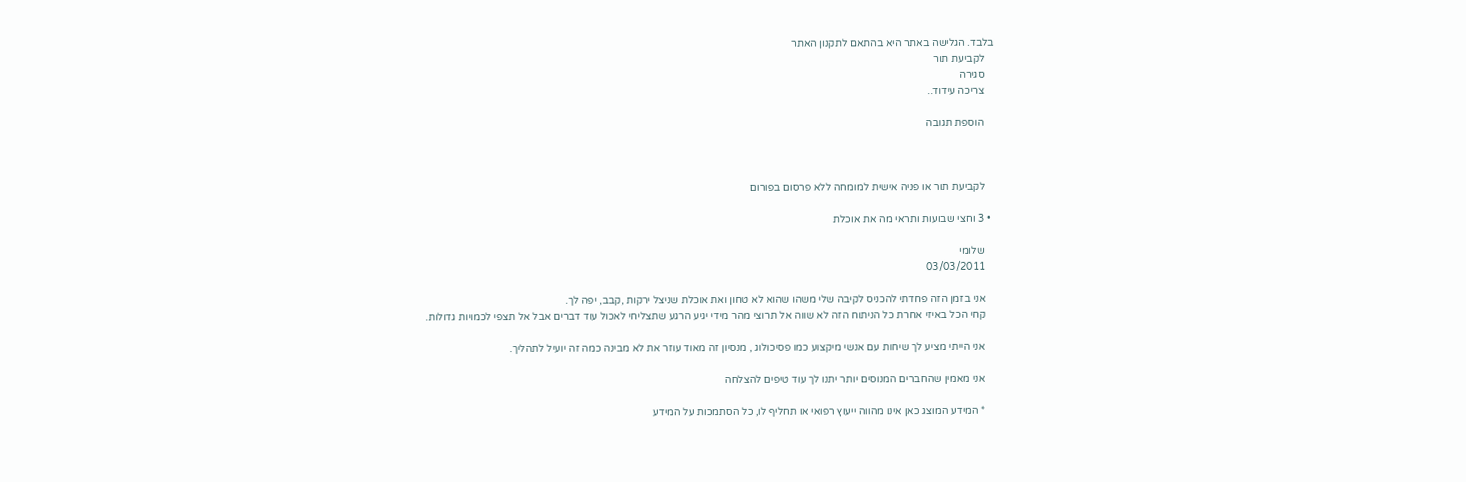בלבד. הגלישה באתר היא בהתאם לתקנון האתר
    לקביעת תור
    סגירה
    צריכה עידוד..

    הוספת תגובה



    לקביעת תור או פניה אישית למומחה ללא פרסום בפורום

  • 3 וחצי שבועות ותראי מה את אוכלת

    שלומי
    03/03/2011

    אני בזמן הזה פחדתי להכניס לקיבה שלי משהו שהוא לא טחון ואת אוכלת שניצל ירקות ,קבב, יפה לך.
    קחי הכל באיזי אחרת כל הניתוח הזה לא שווה אל תרוצי מהר מידי יגיע הרגע שתצליחי לאכול עוד דברים אבל אל תצפי לכמויות גדולות.

    אני הייתי מציע לך שיחות עם אנשי מיקצוע כמו פסיכולוג , מנסיון זה מאוד עוזר את לא מבינה כמה זה יועיל לתהליך.

    אני מאמין שהחברים המנוסים יותר יתנו לך עוד טיפים להצלחה

    * המידע המוצג כאן אינו מהווה ייעוץ רפואי או תחליף לו, כל הסתמכות על המידע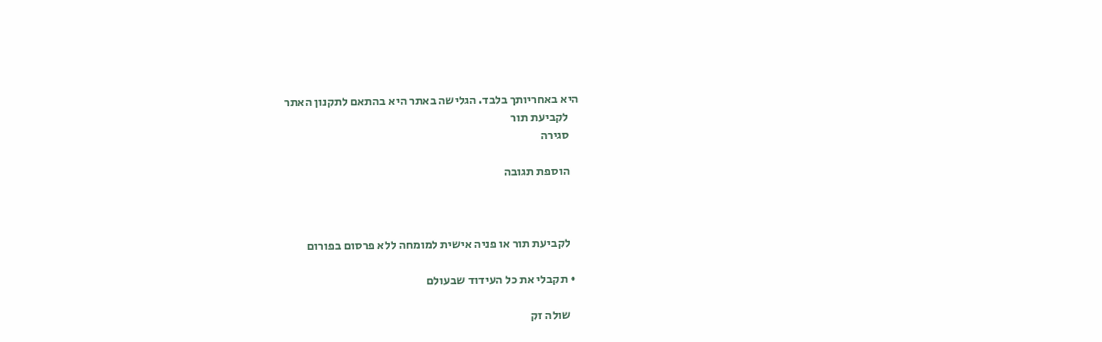היא באחריותך בלבד. הגלישה באתר היא בהתאם לתקנון האתר
    לקביעת תור
    סגירה

    הוספת תגובה



    לקביעת תור או פניה אישית למומחה ללא פרסום בפורום

  • תקבלי את כל העידוד שבעולם

    שולה זק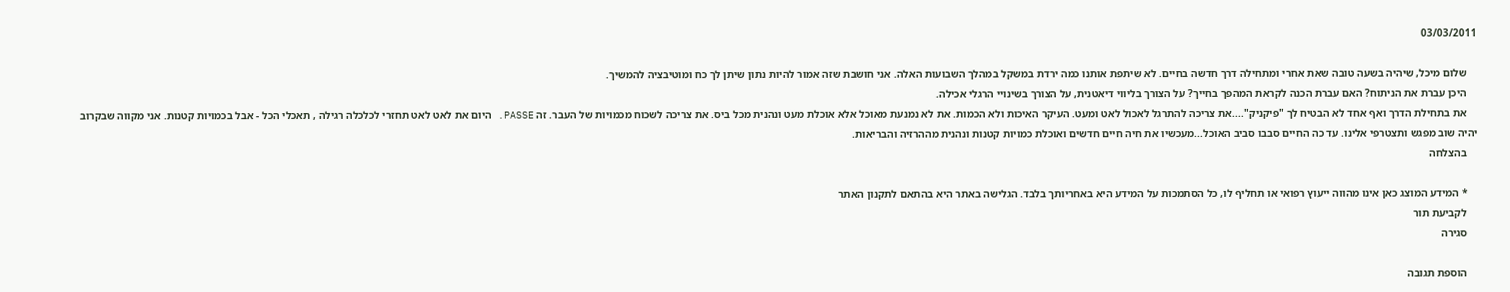03/03/2011

    שלום מיכל, שיהיה בשעה טובה שאת אחרי ומתחילה דרך חדשה בחיים. לא שיתפת אותנו כמה ירדת במשקל במהלך השבועות האלה. אני חושבת שזה אמור להיות נתון שיתן לך כח ומוטיבציה להמשיך.
    היכן עברת את הניתוח? האם עברת הכנה לקראת המהפך בחייך? על הצורך בליווי דיאטנית, על הצורך בשינויי הרגלי אכילה.
    את בתחילת הדרך ואף אחד לא הבטיח לך "פיקניק"....את צריכה להתרגל לאכול לאט ומעט. העיקר האיכות ולא הכמות. את לא נמנעת מאוכל אלא אוכלת מעט ונהנית מכל ביס. את צריכה לשכוח מכמויות של העבר. זה PASSE. היום את לאט לאט תחזרי לכלכלה רגילה , תאכלי הכל - אבל בכמויות קטנות. אני מקווה שבקרוב יהיה שוב מפגש ותצטרפי אלינו. עד כה החיים סבבו סביב האוכל...מעכשיו את חיה חיים חדשים ואוכלת כמויות קטנות ונהנית מההרזיה והבריאות.
    בהצלחה

    * המידע המוצג כאן אינו מהווה ייעוץ רפואי או תחליף לו, כל הסתמכות על המידע היא באחריותך בלבד. הגלישה באתר היא בהתאם לתקנון האתר
    לקביעת תור
    סגירה

    הוספת תגובה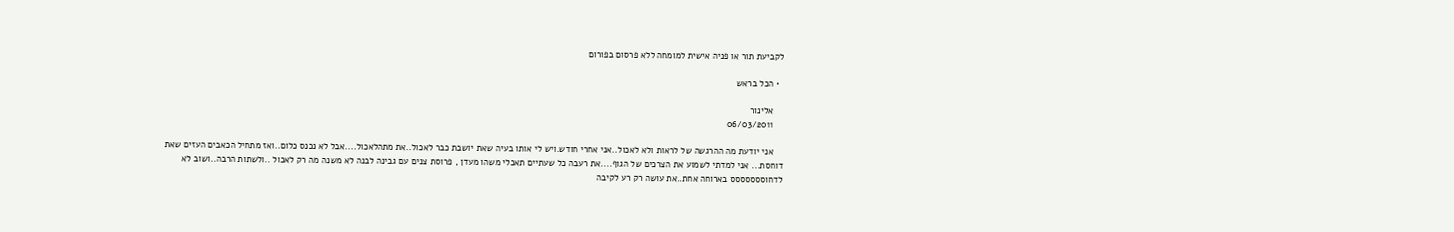לקביעת תור או פניה אישית למומחה ללא פרסום בפורום

  • הכל בראש

    אלינור
    06/03/2011

    אני יודעת מה ההרגשה של לראות ולא לאכול..אני אחרי חודש.ויש לי אותו בעיה שאת יושבת כבר לאכול..את מתהלאכול....אבל לא נכנס כלום..ואז מתחיל הכאבים העזים שאת דוחסת... אני למדתי לשמוע את הצרכים של הגוף....את רעבה כל שעתיים תאכלי משהו מעדן , פרוסת צנים עם גבינה לבנה לא משנה מה רק לאכול ..ולשתות הרבה..ושוב לא לדחוססססססס בארוחה אחת..את עושה רק רע לקיבה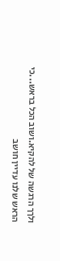ולךך הרגשה של להקיא.ושוב הכל בראש...כי הראש שלנו עדיין חושב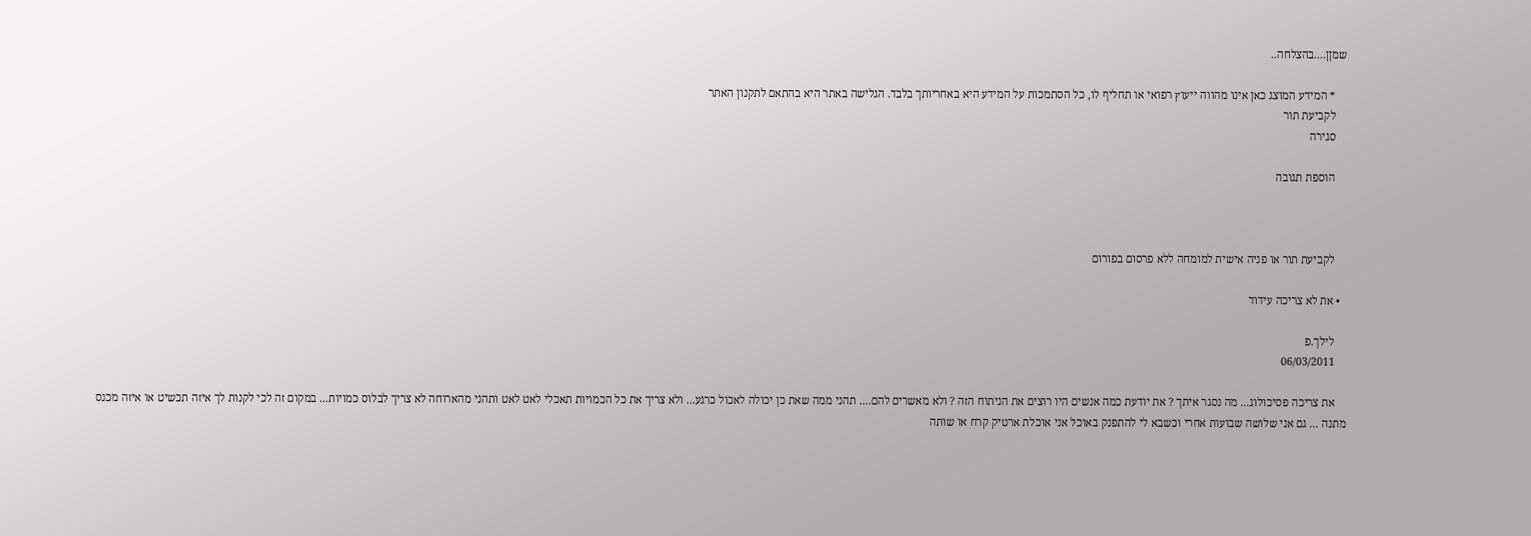שמןן....בהצלחה..

    * המידע המוצג כאן אינו מהווה ייעוץ רפואי או תחליף לו, כל הסתמכות על המידע היא באחריותך בלבד. הגלישה באתר היא בהתאם לתקנון האתר
    לקביעת תור
    סגירה

    הוספת תגובה



    לקביעת תור או פניה אישית למומחה ללא פרסום בפורום

  • את לא צריכה עידוד

    לילך.פ
    06/03/2011

    את צריכה פסיכולוג... מה נסגר איתך ? את יודעת כמה אנשים היו רוצים את הניתוח הזה ? ולא מאשרים להם.... תהני ממה שאת כן יכולה לאכול כרגע... ולא צריך את כל הכמויות תאכלי לאט לאט ותהני מהארוחה לא צריך לבלוס כמויות... במקום זה לכי לקנות לך איזה תכשיט או איזה מכנס מתנה ... גם אני שלושה שבועות אחרי וכשבא לי להתפנק באוכל אני אוכלת ארטיק קרח או שותה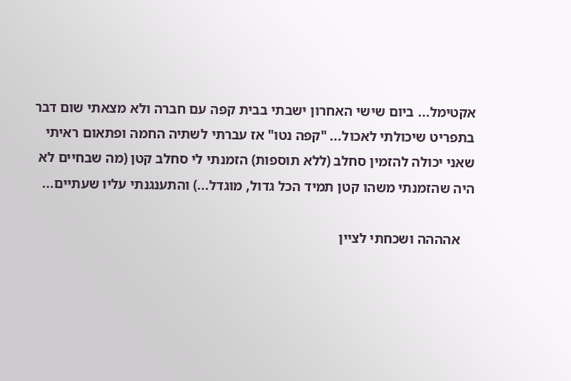אקטימל... ביום שישי האחרון ישבתי בבית קפה עם חברה ולא מצאתי שום דבר בתפריט שיכולתי לאכול... "קפה נטו" אז עברתי לשתיה החמה ופתאום ראיתי שאני יכולה להזמין סחלב (ללא תוספות) הזמנתי לי סחלב קטן (מה שבחיים לא היה שהזמנתי משהו קטן תמיד הכל גדול, מוגדל...) והתענגנתי עליו שעתיים...

    אהההה ושכחתי לציין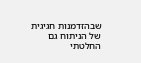שבהזדמנות חגיגית של הניתוח גם החלטתי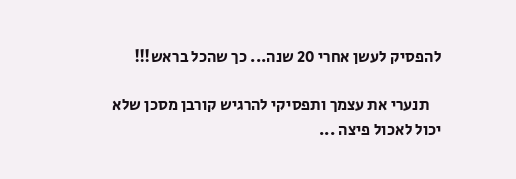להפסיק לעשן אחרי 20 שנה... כך שהכל בראש!!!

    תנערי את עצמך ותפסיקי להרגיש קורבן מסכן שלא יכול לאכול פיצה ...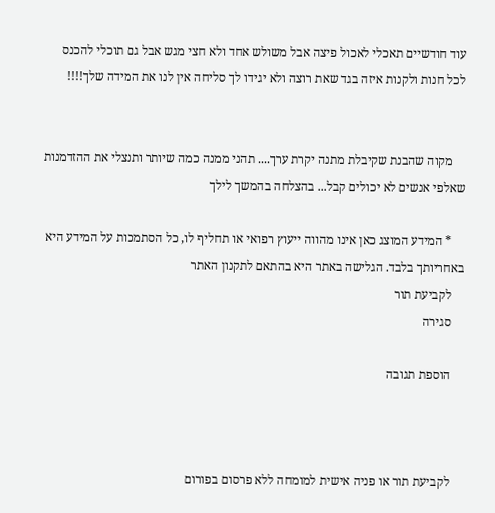עוד חודשיים תאכלי לאכול פיצה אבל משולש אחד ולא חצי מגש אבל גם תוכלי להכנס לכל חנות ולקנות איזה בגד שאת רוצה ולא יגידו לך סליחה אין לנו את המידה שלך!!!!


    מקוה שהבנת שקיבלת מתנה יקרת ערך.... תהני ממנה כמה שיותר ותנצלי את ההזדמנות שאלפי אנשים לא יכולים קבל... בהצלחה בהמשך לילך

    * המידע המוצג כאן אינו מהווה ייעוץ רפואי או תחליף לו, כל הסתמכות על המידע היא באחריותך בלבד. הגלישה באתר היא בהתאם לתקנון האתר
    לקביעת תור
    סגירה

    הוספת תגובה



    לקביעת תור או פניה אישית למומחה ללא פרסום בפורום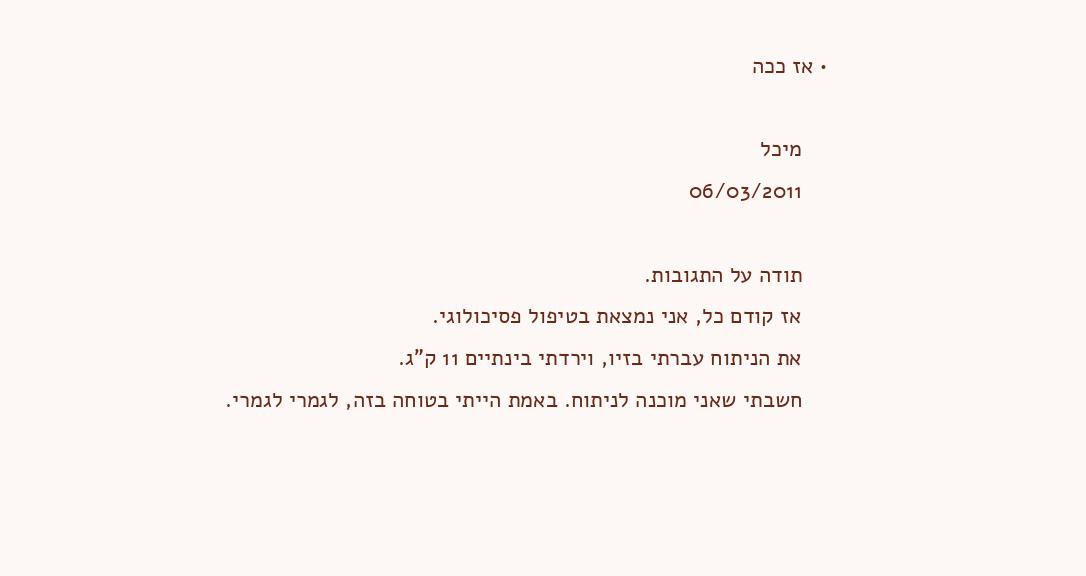• אז ככה

    מיכל
    06/03/2011

    תודה על התגובות.
    אז קודם כל, אני נמצאת בטיפול פסיכולוגי.
    את הניתוח עברתי בזיו, וירדתי בינתיים 11 ק"ג.
    חשבתי שאני מוכנה לניתוח. באמת הייתי בטוחה בזה, לגמרי לגמרי.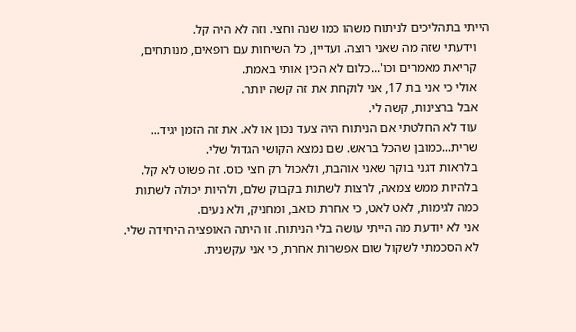הייתי בתהליכים לניתוח משהו כמו שנה וחצי. וזה לא היה קל.
    וידעתי שזה מה שאני רוצה. ועדיין, כל השיחות עם רופאים, מנותחים,
    קריאת מאמרים וכו'...כלום לא הכין אותי באמת.
    אולי כי אני בת 17, אני לוקחת את זה קשה יותר.
    אבל ברצינות, קשה לי.
    עוד לא החלטתי אם הניתוח היה צעד נכון או לא. את זה הזמן יגיד...
    שרית...כמובן שהכל בראש. שם נמצא הקושי הגדול שלי.
    בלראות דגני בוקר שאני אוהבת, ולאכול רק חצי כוס. זה פשוט לא קל.
    בלהיות ממש צמאה, לרצות לשתות בקבוק שלם, ולהיות יכולה לשתות
    כמה לגימות, לאט לאט, כי אחרת כואב, ומחניק, ולא נעים.
    אני לא יודעת מה הייתי עושה בלי הניתוח. זו היתה האופציה היחידה שלי.
    לא הסכמתי לשקול שום אפשרות אחרת, כי אני עקשנית.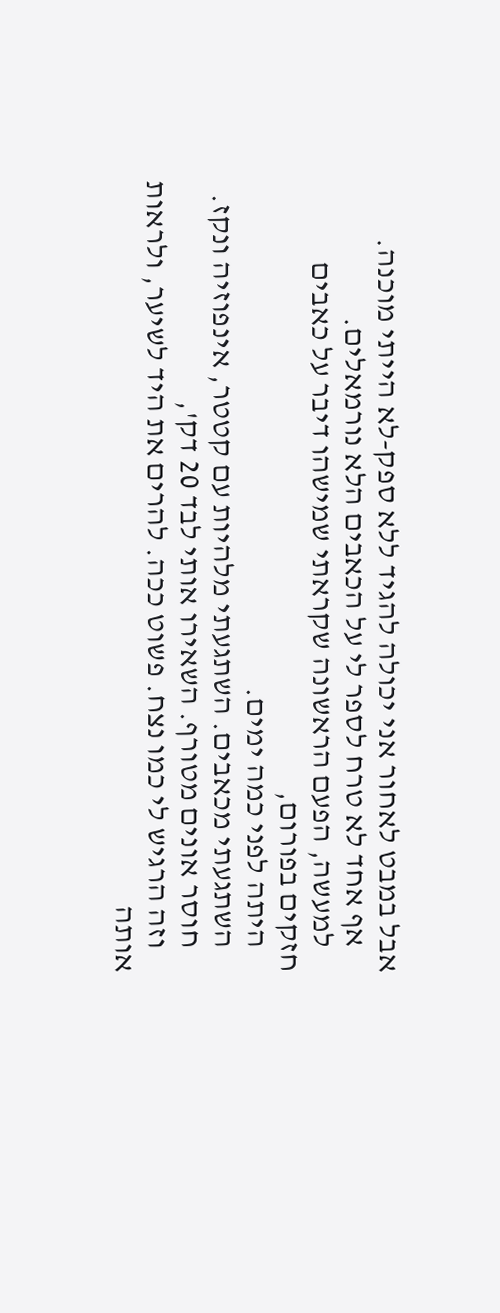אבל במבט לאחור אני יכולה להגיד ללא ספק-לא הייתי מוכנה.
    אף אחד לא טרח לספר לי על הכאבים הלא נורמאלים.
    למעשה, הפעם הראשונה שקראתי שמישהו דיבר על כאבים חזקים בפורום,
    היתה לפני כמה ימים.
    השתגעתי מכאבים. השתגעתי מלהיות עם קטטר, אינפוזיה ונקז.
    חוסר אונים מטורף. השאירו אותי לבד 20 דק',
    וזה הרגיש לי כמו נצח. פשוט ככה. להרים את היד לשיער, ולראות אותה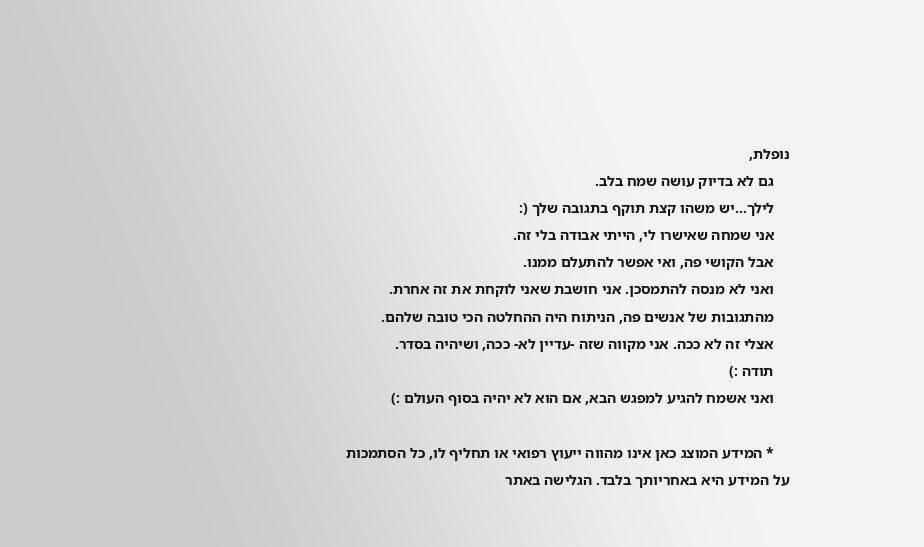נופלת,
    גם לא בדיוק עושה שמח בלב.
    לילך...יש משהו קצת תוקף בתגובה שלך (:
    אני שמחה שאישרו לי, הייתי אבודה בלי זה.
    אבל הקושי פה, ואי אפשר להתעלם ממנו.
    ואני לא מנסה להתמסכן. אני חושבת שאני לוקחת את זה אחרת.
    מהתגובות של אנשים פה, הניתוח היה ההחלטה הכי טובה שלהם.
    אצלי זה לא ככה. אני מקווה שזה -עדיין לא- ככה, ושיהיה בסדר.
    תודה :)
    ואני אשמח להגיע למפגש הבא, אם הוא לא יהיה בסוף העולם :)

    * המידע המוצג כאן אינו מהווה ייעוץ רפואי או תחליף לו, כל הסתמכות על המידע היא באחריותך בלבד. הגלישה באתר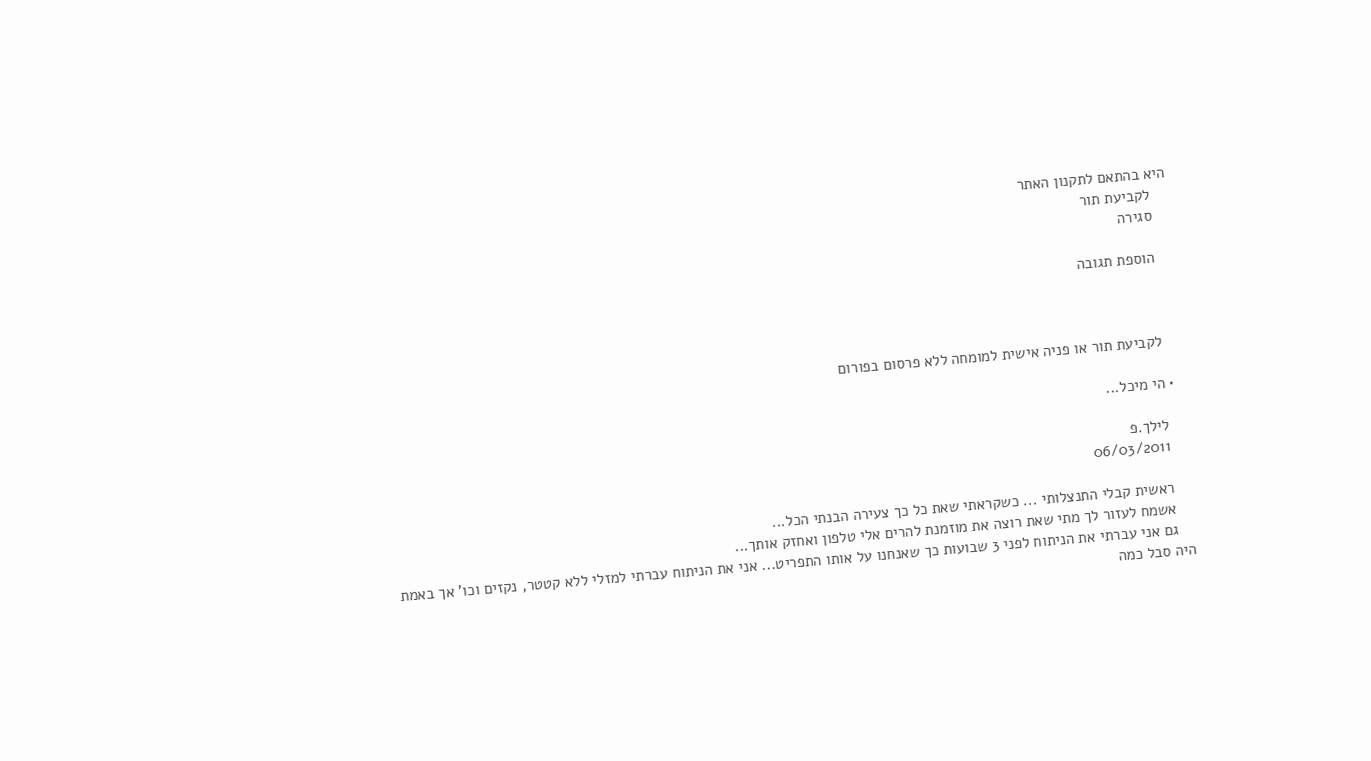היא בהתאם לתקנון האתר
    לקביעת תור
    סגירה

    הוספת תגובה



    לקביעת תור או פניה אישית למומחה ללא פרסום בפורום

  • הי מיכל...

    לילך.פ
    06/03/2011

    ראשית קבלי התנצלותי ... כשקראתי שאת כל כך צעירה הבנתי הכל...
    אשמח לעזור לך מתי שאת רוצה את מוזמנת להרים אלי טלפון ואחזק אותך...
    גם אני עברתי את הניתוח לפני 3 שבועות כך שאנחנו על אותו התפריט... אני את הניתוח עברתי למזלי ללא קטטר, נקזים וכו' אך באמת היה סבל כמה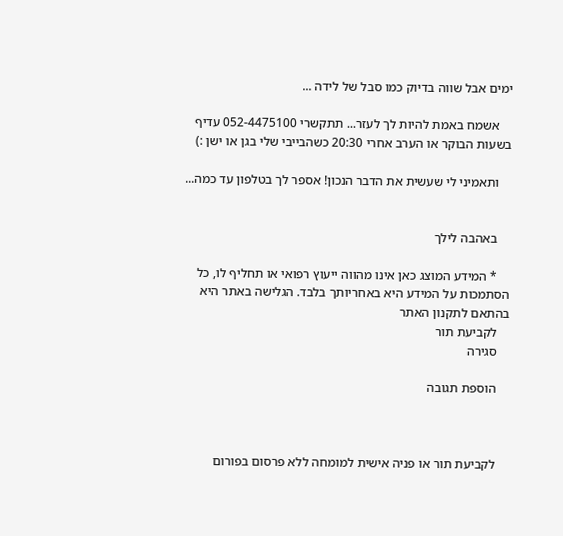ימים אבל שווה בדיוק כמו סבל של לידה ...

    אשמח באמת להיות לך לעזר... תתקשרי 052-4475100 עדיף בשעות הבוקר או הערב אחרי 20:30 כשהבייבי שלי בגן או ישן :)

    ותאמיני לי שעשית את הדבר הנכון! אספר לך בטלפון עד כמה...


    באהבה לילך

    * המידע המוצג כאן אינו מהווה ייעוץ רפואי או תחליף לו, כל הסתמכות על המידע היא באחריותך בלבד. הגלישה באתר היא בהתאם לתקנון האתר
    לקביעת תור
    סגירה

    הוספת תגובה



    לקביעת תור או פניה אישית למומחה ללא פרסום בפורום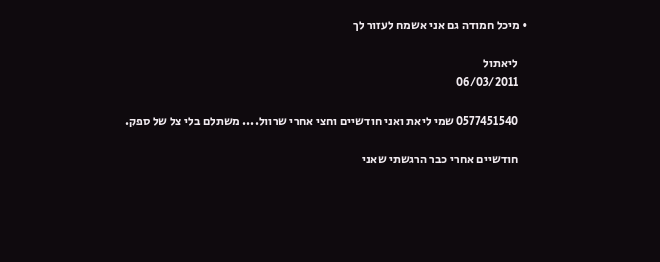• מיכל חמודה גם אני אשמח לעזור לך

    ליאתול
    06/03/2011

    0577451540 שמי ליאת ואני חודשיים וחצי אחרי שרוול.... משתלם בלי צל של ספק.

    חודשיים אחרי כבר הרגשתי שאני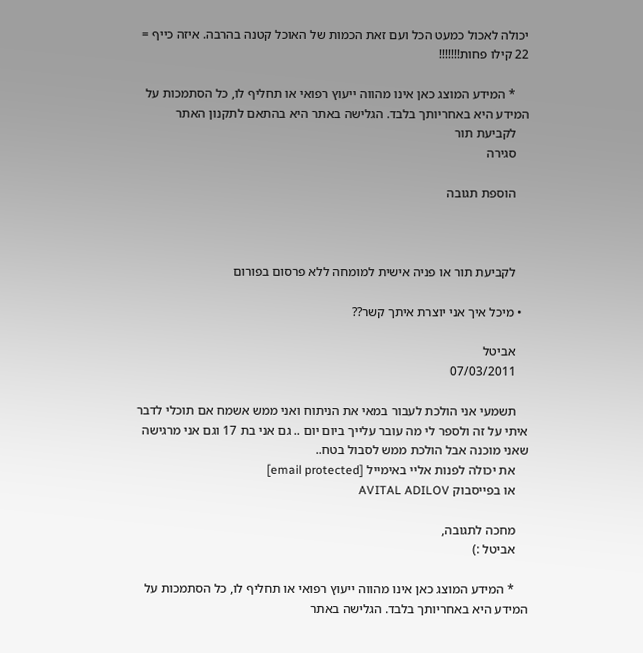יכולה לאכול כמעט הכל ועם זאת הכמות של האוכל קטנה בהרבה. איזה כייף = 22 קילו פחות!!!!!!!

    * המידע המוצג כאן אינו מהווה ייעוץ רפואי או תחליף לו, כל הסתמכות על המידע היא באחריותך בלבד. הגלישה באתר היא בהתאם לתקנון האתר
    לקביעת תור
    סגירה

    הוספת תגובה



    לקביעת תור או פניה אישית למומחה ללא פרסום בפורום

  • מיכל איך אני יוצרת איתך קשר??

    אביטל
    07/03/2011

    תשמעי אני הולכת לעבור במאי את הניתוח ואני ממש אשמח אם תוכלי לדבר איתי על זה ולספר לי מה עובר עלייך ביום יום .. גם אני בת 17 וגם אני מרגישה שאני מוכנה אבל הולכת ממש לסבול בטח..
    את יכולה לפנות אליי באימייל [email protected]
    או בפייסבוק AVITAL ADILOV

    מחכה לתגובה,
    אביטל :)

    * המידע המוצג כאן אינו מהווה ייעוץ רפואי או תחליף לו, כל הסתמכות על המידע היא באחריותך בלבד. הגלישה באתר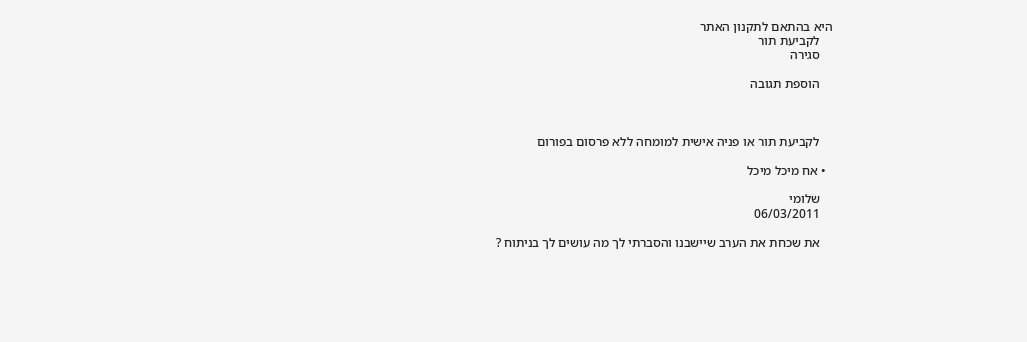היא בהתאם לתקנון האתר
    לקביעת תור
    סגירה

    הוספת תגובה



    לקביעת תור או פניה אישית למומחה ללא פרסום בפורום

  • אח מיכל מיכל

    שלומי
    06/03/2011

    את שכחת את הערב שיישבנו והסברתי לך מה עושים לך בניתוח ?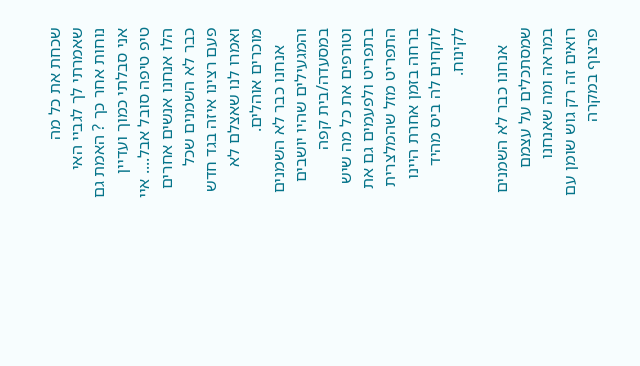שכחת את כל מה שאמרתי לך לגביי האי נוחות אחר כך ? האמת גם אני סבלתי כמוך ועדיין טיפ טיפה סובל אבל.... איי הלו אנחנו אנשים אחרים כבר לא השמנים שכל פעם רצינו איזה בגד חדש ואמרו לנו שאצלם לא מוכרים אוהלים.
    אנחנו כבר לא השמנים והמגעילים שהיו יושבים במסעדה/בית קפה וטורפים את כל מה שיש בתפריט ולפעמים גם את התפריט מזל שהמלצרית ברחה בזמן אחרת היינו לוקחים לה ביס מהיד לקינוח.

    אנחנו כבר לא השמנים שמסתכלים על עצמם במראה ומה שאנחנו רואים זה רק גוש שומן עם פרצוף במקרה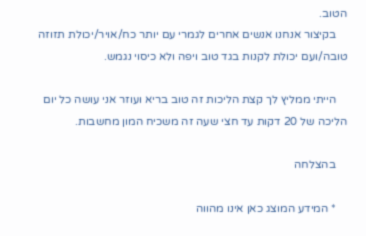הטוב.
    בקיצור אנחנו אנשים אחרים לגמרי עם יותר כח/אויר/יכולת תזוזה טובה/ועם יכולת לקנות בגד טוב ויפה ולא כיסוי נגמש.

    הייתי ממליץ לך קצת הליכות זה טוב בריא ועוזר אני עושה כל יום הליכה של 20 דקות עד חצי שעה זה משכיח המון מחשבות.

    בהצלחה

    * המידע המוצג כאן אינו מהווה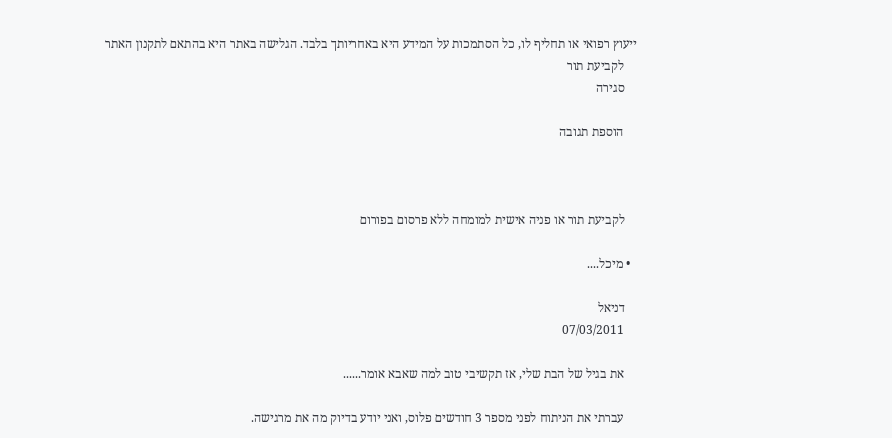ייעוץ רפואי או תחליף לו, כל הסתמכות על המידע היא באחריותך בלבד. הגלישה באתר היא בהתאם לתקנון האתר
    לקביעת תור
    סגירה

    הוספת תגובה



    לקביעת תור או פניה אישית למומחה ללא פרסום בפורום

  • מיכל....

    דניאל
    07/03/2011

    את בגיל של הבת שלי, אז תקשיבי טוב למה שאבא אומר......

    עברתי את הניתוח לפני מספר 3 חודשים פלוס, ואני יודע בדיוק מה את מרגישה.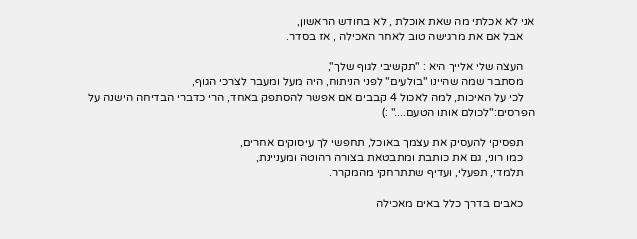אני לא אכלתי מה שאת אוכלת , לא בחודש הראשון,
    אבל אם את מרגישה טוב לאחר האכילה , אז בסדר.

    העצה שלי אלייך היא : "תקשיבי לגוף שלך",
    מסתבר שמה שהיינו "בולעים" לפני הניתוח, היה מעל ומעבר לצרכי הגוף,
    לכי על האיכות, למה לאכול 4 קבבים אם אפשר להסתפק באחד, הרי כדברי הבדיחה הישנה על הפרסים:"לכולם אותו הטעם...." :)

    תפסיקי להעסיק את עצמך באוכל, תחפשי לך עיסוקים אחרים,
    כמו רוני, גם את כותבת ומתבטאת בצורה רהוטה ומעניינת,
    תלמדי, תפעלי, ועדיף שתתרחקי מהמקרר.

    כאבים בדרך כלל באים מאכילה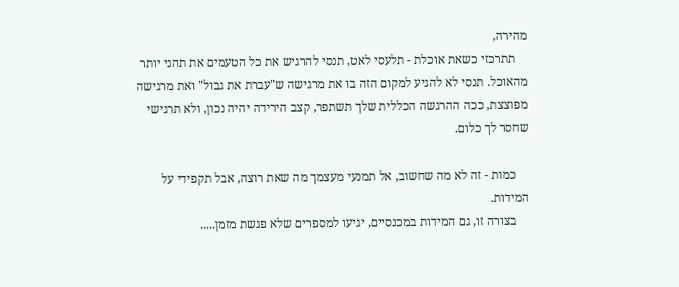מהירה,
    תתרכזי כשאת אוכלת - תלעסי לאט, תנסי להרגיש את כל הטעמים את תהני יותר מהאוכל. תנסי לא להגיע למקום הזה בו את מרגישה ש"עברת את גבול" ואת מרגישה מפוצצת, ככה ההרגשה הכללית שלך תשתפר, קצב הירידה יהיה נכון, ולא תרגישי שחסר לך כלום.

    כמות - זה לא מה שחשוב, אל תמנעי מעצמך מה שאת רוצה, אבל תקפידי על המידות.
    בצורה זו, גם המידות במכנסיים, יגיעו למספרים שלא פגשת מזמן.....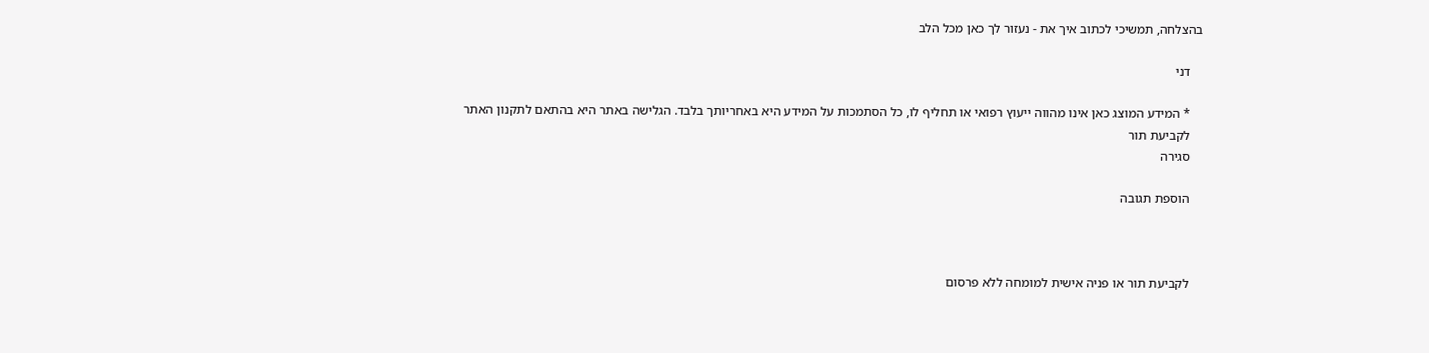בהצלחה, תמשיכי לכתוב איך את - נעזור לך כאן מכל הלב

    דני

    * המידע המוצג כאן אינו מהווה ייעוץ רפואי או תחליף לו, כל הסתמכות על המידע היא באחריותך בלבד. הגלישה באתר היא בהתאם לתקנון האתר
    לקביעת תור
    סגירה

    הוספת תגובה



    לקביעת תור או פניה אישית למומחה ללא פרסום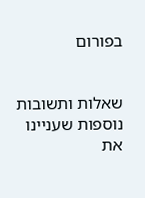בפורום


שאלות ותשובות נוספות שעניינו את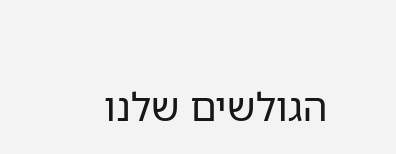הגולשים שלנו